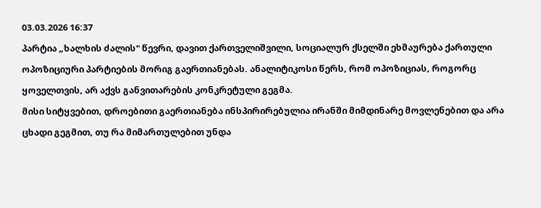03.03.2026 16:37
პარტია „ხალხის ძალის" წევრი, დავით ქართველიშვილი, სოციალურ ქსელში ეხმაურება ქართული ოპოზიციური პარტიების მორიგ გაერთიანებას. ანალიტიკოსი წერს, რომ ოპოზიციას, როგორც ყოველთვის, არ აქვს განვითარების კონკრეტული გეგმა.
მისი სიტყვებით, დროებითი გაერთიანება ინსპირირებულია ირანში მიმდინარე მოვლენებით და არა ცხადი გეგმით, თუ რა მიმართულებით უნდა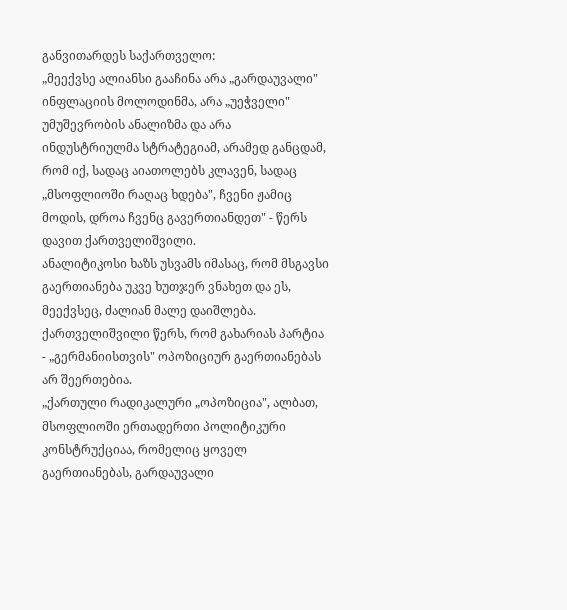განვითარდეს საქართველო:
„მეექვსე ალიანსი გააჩინა არა „გარდაუვალი" ინფლაციის მოლოდინმა, არა „უეჭველი" უმუშევრობის ანალიზმა და არა ინდუსტრიულმა სტრატეგიამ, არამედ განცდამ, რომ იქ, სადაც აიათოლებს კლავენ, სადაც „მსოფლიოში რაღაც ხდება", ჩვენი ჟამიც მოდის, დროა ჩვენც გავერთიანდეთ" - წერს დავით ქართველიშვილი.
ანალიტიკოსი ხაზს უსვამს იმასაც, რომ მსგავსი გაერთიანება უკვე ხუთჯერ ვნახეთ და ეს, მეექვსეც, ძალიან მალე დაიშლება. ქართველიშვილი წერს, რომ გახარიას პარტია - „გერმანიისთვის" ოპოზიციურ გაერთიანებას არ შეერთებია.
„ქართული რადიკალური „ოპოზიცია", ალბათ, მსოფლიოში ერთადერთი პოლიტიკური კონსტრუქციაა, რომელიც ყოველ გაერთიანებას, გარდაუვალი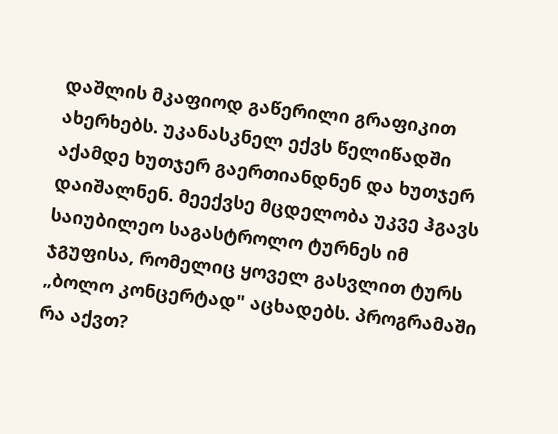დაშლის მკაფიოდ გაწერილი გრაფიკით ახერხებს. უკანასკნელ ექვს წელიწადში აქამდე ხუთჯერ გაერთიანდნენ და ხუთჯერ დაიშალნენ. მეექვსე მცდელობა უკვე ჰგავს საიუბილეო საგასტროლო ტურნეს იმ ჯგუფისა, რომელიც ყოველ გასვლით ტურს „ბოლო კონცერტად" აცხადებს. პროგრამაში რა აქვთ?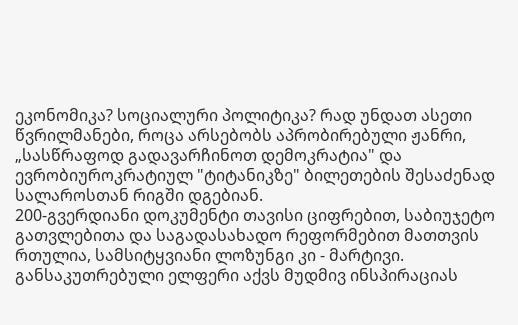ეკონომიკა? სოციალური პოლიტიკა? რად უნდათ ასეთი წვრილმანები, როცა არსებობს აპრობირებული ჟანრი, „სასწრაფოდ გადავარჩინოთ დემოკრატია" და ევრობიუროკრატიულ "ტიტანიკზე" ბილეთების შესაძენად სალაროსთან რიგში დგებიან.
200-გვერდიანი დოკუმენტი თავისი ციფრებით, საბიუჯეტო გათვლებითა და საგადასახადო რეფორმებით მათთვის რთულია, სამსიტყვიანი ლოზუნგი კი - მარტივი. განსაკუთრებული ელფერი აქვს მუდმივ ინსპირაციას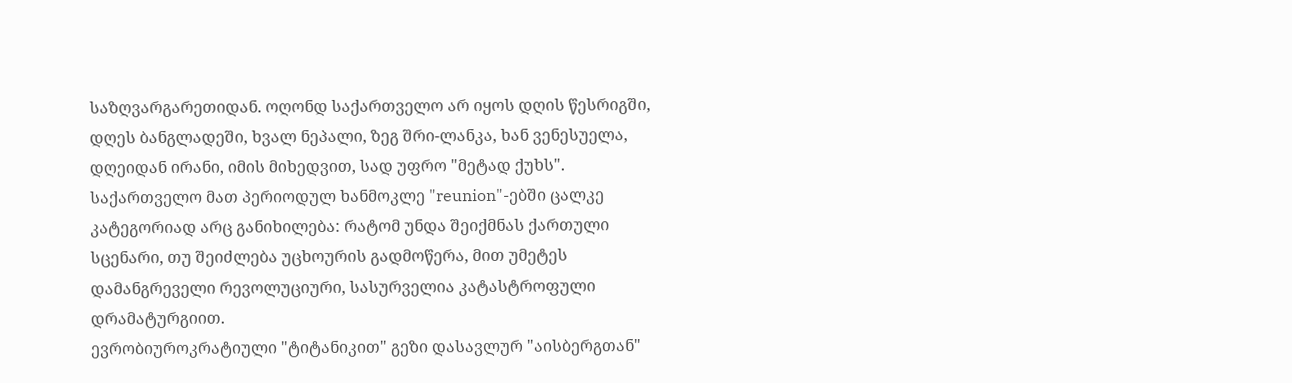საზღვარგარეთიდან. ოღონდ საქართველო არ იყოს დღის წესრიგში, დღეს ბანგლადეში, ხვალ ნეპალი, ზეგ შრი-ლანკა, ხან ვენესუელა, დღეიდან ირანი, იმის მიხედვით, სად უფრო "მეტად ქუხს". საქართველო მათ პერიოდულ ხანმოკლე "reunion"-ებში ცალკე კატეგორიად არც განიხილება: რატომ უნდა შეიქმნას ქართული სცენარი, თუ შეიძლება უცხოურის გადმოწერა, მით უმეტეს დამანგრეველი რევოლუციური, სასურველია კატასტროფული დრამატურგიით.
ევრობიუროკრატიული "ტიტანიკით" გეზი დასავლურ "აისბერგთან"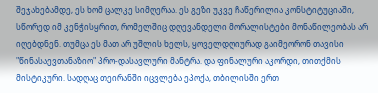შეჯახებამდე, ეს ხომ ცალკე სიმღერაა. ეს გეზი უკვე ჩაწერილია კონსტიტუციაში, სწორედ იმ კენჭისყრით, რომელშიც დღევანდელი მორალისტები მონაწილეობას არ იღებდნენ. თუმცა ეს მათ არ უშლის ხელს, ყოველდღიურად გაიმეორონ თავისი "წინასაევთანაზიო" პრო-დასავლური მანტრა. და ფინალური აკორდი, თითქმის მისტიკური. სადღაც თეირანში იცვლება ეპოქა, თბილისში ერთ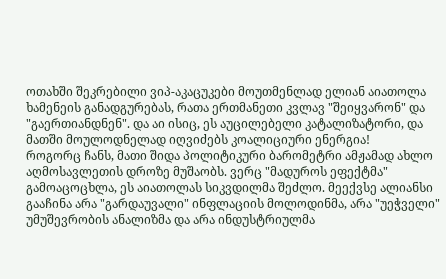ოთახში შეკრებილი ვიპ-აკაცუკები მოუთმენლად ელიან აიათოლა ხამენეის განადგურებას, რათა ერთმანეთი კვლავ "შეიყვარონ" და "გაერთიანდნენ". და აი ისიც, ეს აუცილებელი კატალიზატორი, და მათში მოულოდნელად იღვიძებს კოალიციური ენერგია!
როგორც ჩანს, მათი შიდა პოლიტიკური ბარომეტრი ამჟამად ახლო აღმოსავლეთის დროზე მუშაობს. ვერც "მადუროს ეფექტმა" გამოაცოცხლა, ეს აიათოლას სიკვდილმა შეძლო. მეექვსე ალიანსი გააჩინა არა "გარდაუვალი" ინფლაციის მოლოდინმა, არა "უეჭველი" უმუშევრობის ანალიზმა და არა ინდუსტრიულმა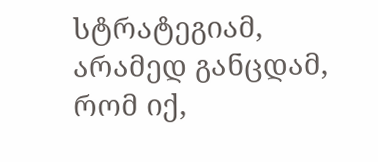სტრატეგიამ, არამედ განცდამ, რომ იქ,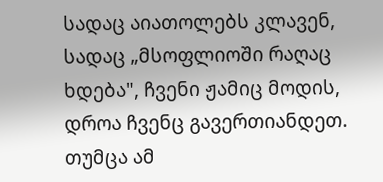სადაც აიათოლებს კლავენ, სადაც „მსოფლიოში რაღაც ხდება", ჩვენი ჟამიც მოდის, დროა ჩვენც გავერთიანდეთ. თუმცა ამ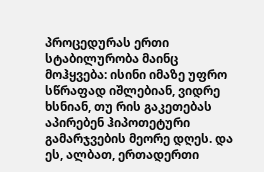პროცედურას ერთი სტაბილურობა მაინც მოჰყვება: ისინი იმაზე უფრო სწრაფად იშლებიან, ვიდრე ხსნიან, თუ რის გაკეთებას აპირებენ ჰიპოთეტური გამარჯვების მეორე დღეს. და ეს, ალბათ, ერთადერთი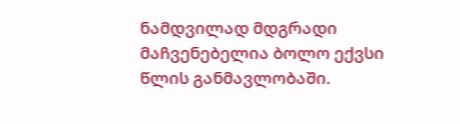ნამდვილად მდგრადი მაჩვენებელია ბოლო ექვსი წლის განმავლობაში.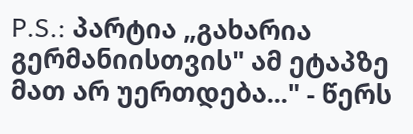P.S.: პარტია „გახარია გერმანიისთვის" ამ ეტაპზე მათ არ უერთდება..." - წერს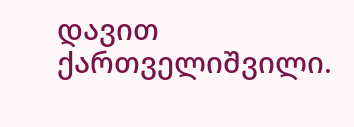დავით ქართველიშვილი.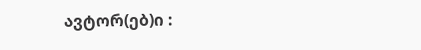ავტორ(ებ)ი :